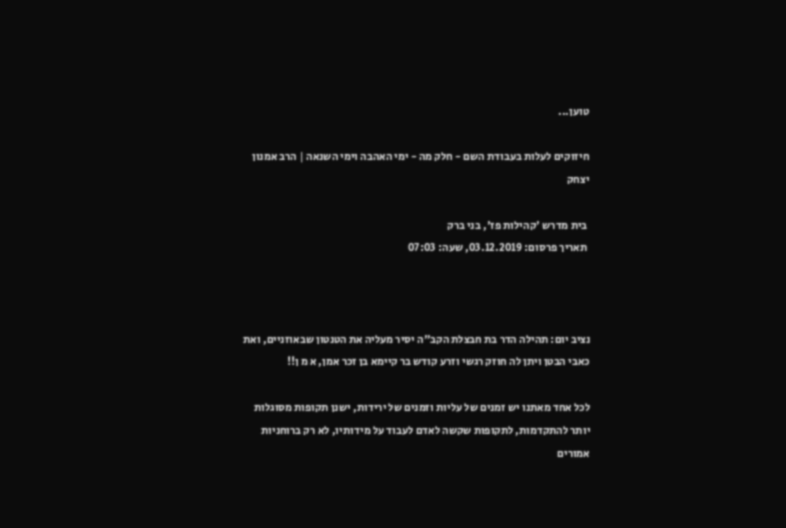טוען...

חיזוקים לעלות בעבודת השם - חלק מה - ימי האהבה וימי השנאה | הרב אמנון יצחק

 בית מדרש 'קהילות פז', בני ברק
 תאריך פרסום: 03.12.2019, שעה: 07:03



נציב יום: תהילה הדר בת חבצלת הקב"ה יסיר מעליה את הטנטון שבאוזניים, ואת כאבי הבטן ויתן לה חוזק רגשי וזרע קודש בר קיימא בן זכר אמן, א מ ן!!

לכל אחד מאתנו יש זמנים של עליות וזמנים של ירידות, ישנן תקופות מסוגלות יותר להתקדמות, לתקופות שקשה לאדם לעבוד על מידותיו, לא רק ברוחניות אמורים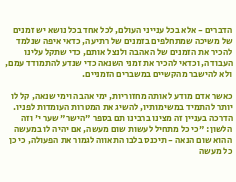הדברים - אלא בכל ענייני העולם, לכל אחד בכל נושא יש זמנים של משיכה שמתחלפים בזמנים של רתיעה, כדאי איפה שנלמד להכיר את הזמנים של האהבה ולנצל אותם, כדי שתקל עלינו העבודה, וכדאי להכיר את זמני השנאה כדי שנדע להתמודד עמם, ולא להישבר מהקשיים במשברים הזמניים.

כאשר אדם מודע לאותה מחזוריות, ימי אהבה וימי שנאה, קל לו יותר להתמיד במשימותיו, להשיג את המטרות העומדות לפניו. הדרכה בעניין זה מצינו ברבינו תם בספר "הישר" שער י' וזה הלשון: "כי כל מתחיל לעשות שום מעשה, אם יהיה לו במעשה ההוא שום הנאה - תיכנס בלבו התאווה לגמור את הפעולה, כי כן כל מעשה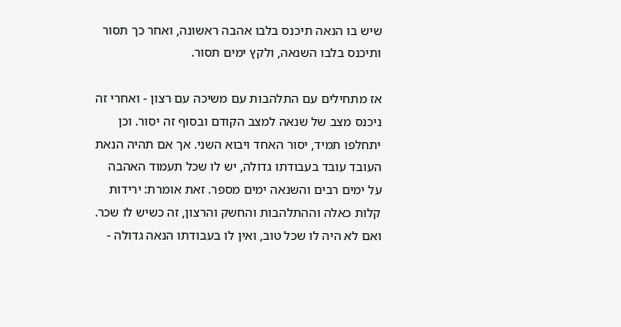שיש בו הנאה תיכנס בלבו אהבה ראשונה, ואחר כך תסור ותיכנס בלבו השנאה, ולקץ ימים תסור.

אז מתחילים עם התלהבות עם משיכה עם רצון - ואחרי זה ניכנס מצב של שנאה למצב הקודם ובסוף זה יסור. וכן יתחלפו תמיד, יסור האחד ויבוא השני. אך אם תהיה הנאת העובד עובד בעבודתו גדולה, יש לו שכל תעמוד האהבה על ימים רבים והשנאה ימים מספר. זאת אומרת: ירידות קלות כאלה וההתלהבות והחשק והרצון, זה כשיש לו שכר. ואם לא היה לו שכל טוב, ואין לו בעבודתו הנאה גדולה -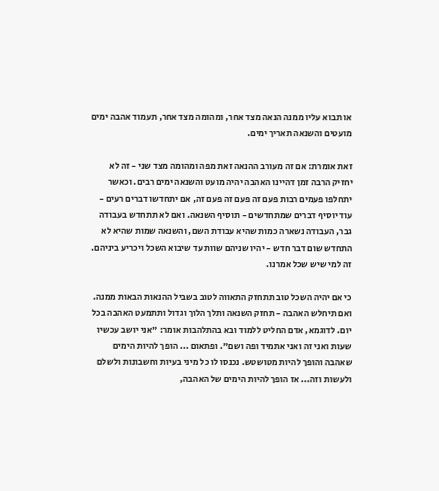או תבוא עליו ממנה הנאה מצד אחר, ומהומה מצד אחר, תעמוד אהבה ימים מועטים והשנאה תאריך ימים.

זאת אומרת: אם זה מעורב ההנאה זאת מפה ומהומה מצד שני - זה לא יחזיק הרבה זמן דהיינו האהבה יהיה מועט והשנאה ימים רבים. וכאשר יתחלפו פעמים רבות פעם זה פעם זה פעם זה, אם יתחדשו דברים רעים - עוד יוסיף דברים שמתחדשים - תוסיף השנאה. ואם לא תתחדש בעבודה גבר, העבודה נשארה כמות שהיא עבודת השם, והשנאה שמות שהיא לא התחדש שום דבר חדש - יהיו שניהם שוות עד שיבוא השכל ויכריע ביניהם. זה למי שיש שכל אמרנו.

כי אם יהיה השכל טוב תתחזק התאווה לטוב בשביל ההנאות הבאות ממנה. ואם תיחלש האהבה - תחזק השנאה ותלך הלוך וגדול ותתמעט האהבה בכל יום. לדוגמא, אדם החליט ללמוד ובא בהתלהבות אומר: "אני יושב עכשיו שעות ואני זה ואני אתמיד ופה ושם". ופתאום ... הופך להיות הימים שאהבה והופך להיות מטושטש. נכנסו לו כל מיני בעיות וחשבונות ולשלם ולעשות וזה... אז הופך להיות הימים של האהבה,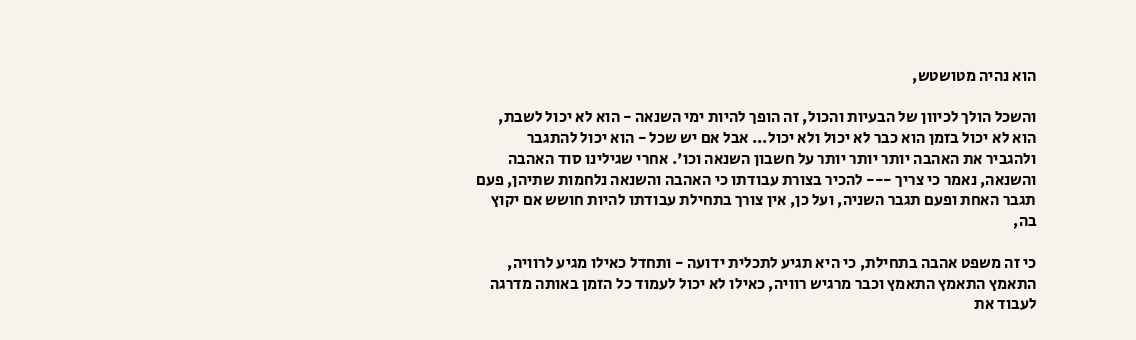הוא נהיה מטושטש,

והשכל הולך לכיוון של הבעיות והכול, זה הופך להיות ימי השנאה - הוא לא יכול לשבת, הוא לא יכול בזמן הוא כבר לא יכול ולא יכול... אבל אם יש שכל - הוא יכול להתגבר ולהגביר את האהבה יותר יותר יותר על חשבון השנאה וכו'. אחרי שגילינו סוד האהבה והשנאה, נאמר כי צריך --- להכיר בצורת עבודתו כי האהבה והשנאה נלחמות שתיהן, פעם תגבר האחת ופעם תגבר השניה, ועל כן, אין צורך בתחילת עבודתו להיות חושש אם יקוץ בה,

כי זה משפט אהבה בתחילת, כי היא תגיע לתכלית ידועה - ותחדל כאילו מגיע לרוויה, התאמץ התאמץ התאמץ וכבר מרגיש רוויה, כאילו לא יכול לעמוד כל הזמן באותה מדרגה לעבוד את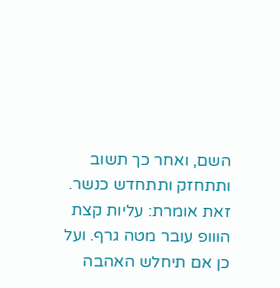השם, ואחר כך תשוב ותתחזק ותתחדש כנשר. זאת אומרת: עליות קצת הווופ עובר מטה גרף. ועל כן אם תיחלש האהבה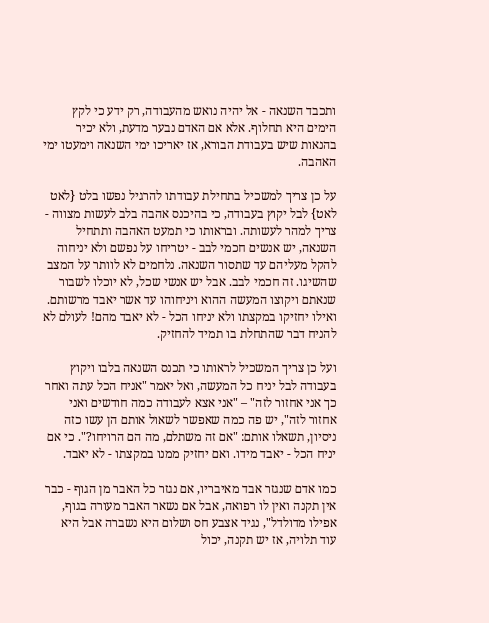ותכבד השנאה - אל יהיה נואש מהעבודה, רק ידע כי לקץ הימים היא תחלוף. אלא אם האדם נבער מדעת, ולא יכיר בהנאות שיש בעבודת הבורא, אז יאריכו ימי השנאה וימעטו ימי האהבה.

על כן צריך למשכיל בתחילת עבודתו להרגיל נפשו בלט {לאט לאט} לבל יקוץ בעבודה, כי בהיכנס אהבה בלב לעשות מצווה - צריך למהר לעשותה. ובראותו כי תמעט האהבה ותתחיל השנאה, יש אנשים חכמי לבב - יטריחו על נפשם ולא יניחוה להקל מעליהם עד שתסור השנאה. נלחמים לא לוותר על המצב שהשיגו. זה חכמי לבב. אבל יש אנשי שכל, לא יוכלו לשבור שנאתם ויקוצו המעשה ההוא ויניחוהו עד אשר יאבד מרשותם. ואילו יחזיקו במקצתו ולא יניחו הכל - לא יאבד מהם! לעולם לא להניח דבר שהתחלת בו תמיד להחזיק.

ועל כן צריך המשכיל לראותו כי תכנס השנאה בלבו ויקוץ בעבודה לבל יניח כל המעשה, ואל יאמר "אניח הכל עתה ואחר כך אני אחזור לזה" – "אני אצא לעבודה כמה חודשים ואני אחזור לזה", יש פה כמה שאפשר לשאול אותם הן עשו כזה ניסיון, תשאלו אותם: "אם זה משתלם, מה הם הרויחו?". כי אם יניח הכל - יאבד מידו. ואם יחזיק ממנו במקצתו - לא יאבד.

כמו אדם שנגזר אבד מאיבריו, אם נגזר כל האבר מן הגוף - כבר אין תקנה ואין לו רפואה, אבל אם נשאר האבר מעורה בגוף, אפילו מדולדל", נגיד אצבע חס ושלום היא נשברה אבל היא עוד תלויה, אז יש תקנה, יכול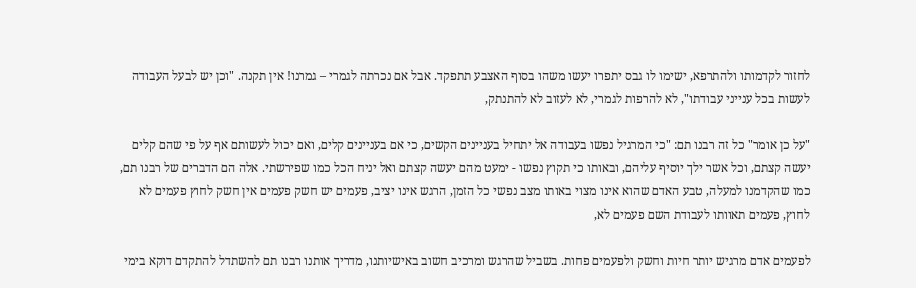לחזור לקדמותו ולהתרפא, ישימו לו גבס יתפרו יעשו משהו בסוף האצבע תתפקד. אבל אם נכרתה לגמרי – גמרנו! אין תקנה. "וכן יש לבעל העבודה לעשות בכל ענייני עבודתו", לא להרפות לגמרי, לא לעזוב לא להתנתק,

"על כן אומר" כל זה רבנו תם: "כי המרגיל נפשו בעבודה אל יתחיל בעניינים הקשים, כי אם בעניינים קלים, ואם יכול לעשותם אף על פי שהם קלים יעשה קצתם, וכל אשר ילך יוסיף עליהם, ובאותו כי תקוץ נפשו - ימעט מהם יעשה קצתם ואל יניח הכל כמו שפירשתי. אלה הם הדברים של רבנו תם, כמו שהקדמנו למעלה, טבע האדם שהוא אינו מצוי באותו מצב נפשי כל הזמן, הרגש אינו יציב, פעמים יש חשק פעמים אין חשק לחוץ פעמים לא לחוץ, פעמים תאוותו לעבודת השם פעמים לא,

לפעמים אדם מרגיש יותר חיות וחשק ולפעמים פחות. בשביל שהרגש ומרכיב חשוב באישיותנו, מדריך אותנו רבנו תם להשתדל להתקדם דוקא בימי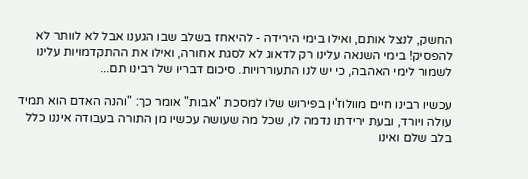החשק, לנצל אותם, ואילו בימי הירידה - להיאחז בשלב שבו הגענו אבל לא לוותר לא להפסיק! בימי השנאה עלינו רק לדאוג לא לסגת אחורה, ואילו את ההתקדמויות עלינו לשמור לימי האהבה, כי יש לנו התעוררויות. סיכום דבריו של רבינו תם...

עכשיו רבינו חיים מוולוז'ין בפירוש שלו למסכת "אבות" אומר כך: "והנה האדם הוא תמיד עולה ויורד, ובעת ירידתו נדמה לו, שכל מה שעושה עכשיו מן התורה בעבודה איננו כלל בלב שלם ואינו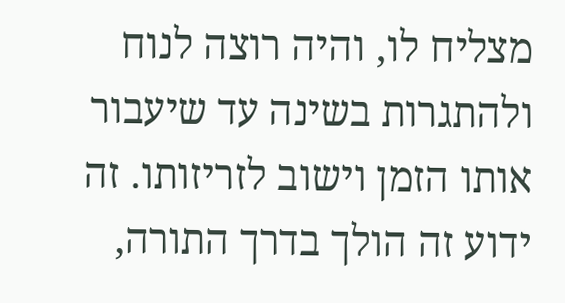מצליח לו, והיה רוצה לנוח ולהתגרות בשינה עד שיעבור אותו הזמן וישוב לזריזותו. זה ידוע זה הולך בדרך התורה,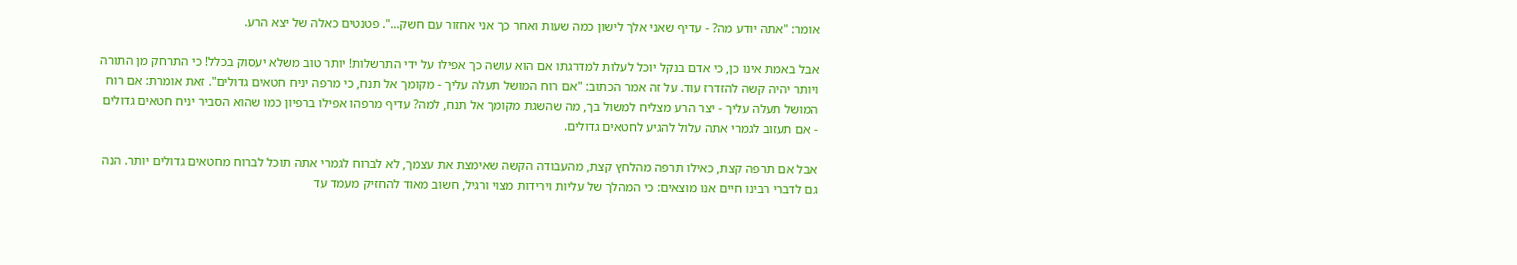אומר: "אתה יודע מה? - עדיף שאני אלך לישון כמה שעות ואחר כך אני אחזור עם חשק...". פטנטים כאלה של יצא הרע.

אבל באמת אינו כן, כי אדם בנקל יוכל לעלות למדרגתו אם הוא עושה כך אפילו על ידי התרשלות! יותר טוב משלא יעסוק בכלל! כי התרחק מן התורה ויותר יהיה קשה להזדרז עוד. על זה אמר הכתוב: "אם רוח המושל תעלה עליך - מקומך אל תנח, כי מרפה יניח חטאים גדולים". זאת אומרת: אם רוח המושל תעלה עליך - יצר הרע מצליח למשול בך, מה שהשגת מקומך אל תנח, למה? עדיף מרפהו אפילו ברפיון כמו שהוא הסביר יניח חטאים גדולים - אם תעזוב לגמרי אתה עלול להגיע לחטאים גדולים.

אבל אם תרפה קצת, כאילו תרפה מהלחץ קצת, מהעבודה הקשה שאימצת את עצמך, לא לברוח לגמרי אתה תוכל לברוח מחטאים גדולים יותר. הנה גם לדברי רבינו חיים אנו מוצאים: כי המהלך של עליות וירידות מצוי ורגיל, חשוב מאוד להחזיק מעמד עד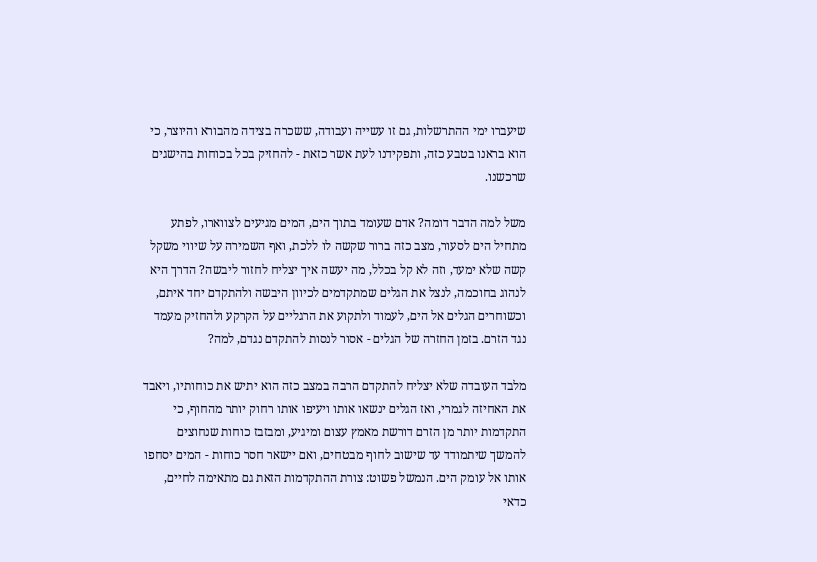שיעברו ימי ההתרשלות, גם זו עשייה ועבודה, ששכרה בצידה מהבורא והיוצר, כי הוא בראנו בטבע כזה, ותפקידנו לעת אשר כזאת - להחזיק בכל בכוחות בהישגים שרכשנו.

משל למה הדבר דומה? אדם שעומד בתוך הים, המים מגיעים לצווארו, לפתע מתחיל הים לסעור, מצב כזה ברור שקשה לו ללכת, ואף השמירה על שיווי משקל קשה שלא ימעד, וזה לא קל בכלל, מה יעשה איך יצליח לחזור ליבשה? הדרך היא לנהוג בחוכמה, לנצל את הגלים שמתקדמים לכיוון היבשה ולהתקדם יחד איתם, וכשוחרים הגלים אל הים, לעמוד ולתקוע את הרגליים על הקרקע ולהחזיק מעמד נגד הזרם. בזמן החזרה של הגלים - אסור לנסות להתקדם נגדם, למה?

מלבד העובדה שלא יצליח להתקדם הרבה במצב כזה הוא יתיש את כוחותיו, ויאבד את האחיזה לגמרי, ואז הגלים ינשאו אותו ויעיפו אותו רחוק יותר מהחוף, כי התקדמות יותר מן הזרם דורשת מאמץ עצום ומיגיע, ומבזבז כוחות שנחוצים להמשך שיתמודד עד שישוב לחוף מבטחים, ואם יישאר חסר כוחות - המים יסחפו אותו אל עומק הים. הנמשל פשוט: צורת ההתקדמות הזאת גם מתאימה לחיים, כדאי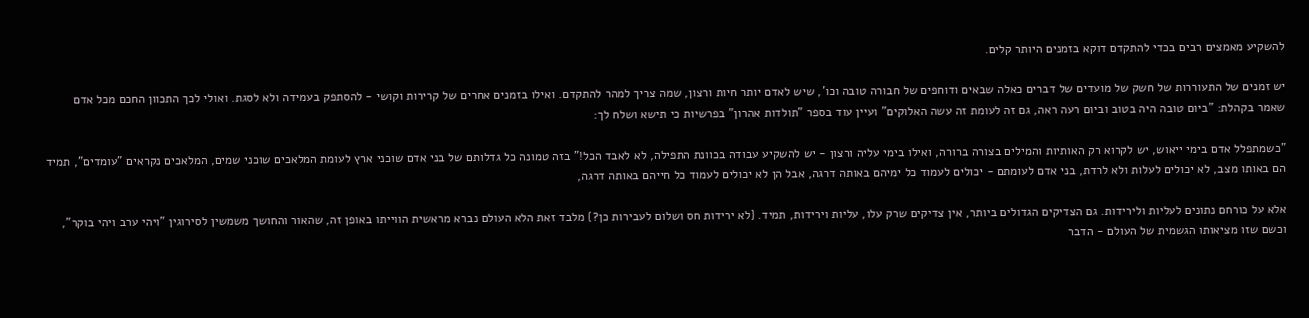להשקיע מאמצים רבים בכדי להתקדם דוקא בזמנים היותר קלים.

יש זמנים של התעוררות של חשק של מועדים של דברים כאלה שבאים ודוחפים של חבורה טובה וכו', שיש לאדם יותר חיות ורצון, שמה צריך למהר להתקדם. ואילו בזמנים אחרים של קרירות וקושי - להסתפק בעמידה ולא לסגת. ואולי לכך התכוון החכם מכל אדם שאמר בקהלת: "ביום טובה היה בטוב וביום רעה ראה, גם זה לעומת זה עשה האלוקים" ועיין עוד בספר "תולדות אהרון" בפרשיות כי תישא ושלח לך:

"כשמתפלל אדם בימי ייאוש, יש לקרוא רק האותיות והמילים בצורה ברורה, ואילו בימי עליה ורצון - יש להשקיע עבודה בכוונת התפילה, לא לאבד הכל!" בזה טמונה כל גדלותם של בני אדם שוכני ארץ לעומת המלאכים שוכני שמים, המלאכים נקראים "עומדים", תמיד הם באותו מצב, לא יכולים לעלות ולא לרדת, בני אדם לעומתם - יכולים לעמוד כל ימיהם באותה דרגה, אבל הן לא יכולים לעמוד כל חייהם באותה דרגה,

אלא על כורחם נתונים לעליות ולירידות. גם הצדיקים הגדולים ביותר, אין צדיקים שרק עלו, עליות וירידות, תמיד. {לא ירידות חס ושלום לעבירות כן?} מלבד זאת הלא העולם נברא מראשית הווייתו באופן זה, שהאור והחושך משמשין לסירוגין "ויהי ערב ויהי בוקר", וכשם שזו מציאותו הגשמית של העולם - הדבר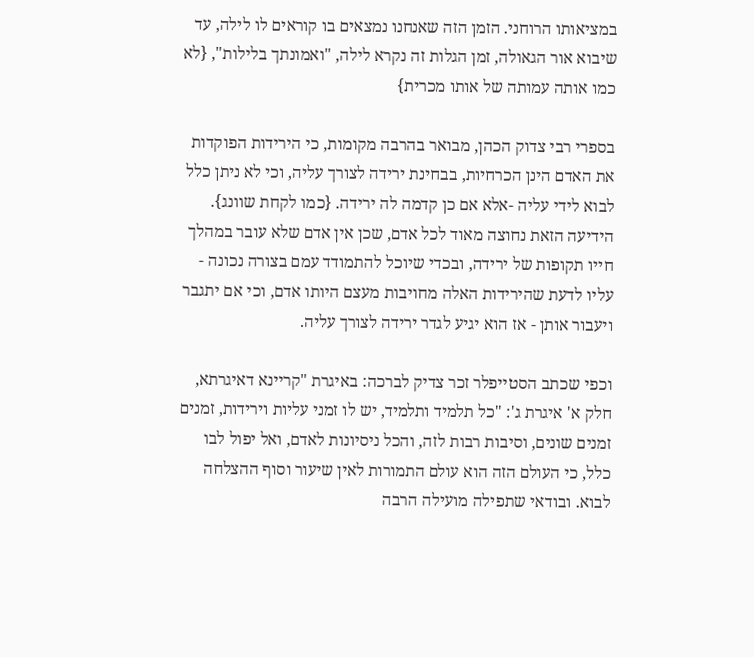במציאותו הרוחני. הזמן הזה שאנחנו נמצאים בו קוראים לו לילה, עד שיבוא אור הגאולה, זמן הגלות זה נקרא לילה, "ואמונתך בלילות", {לא כמו אותה עמותה של אותו מכרית}

בספרי רבי צדוק הכהן, מבואר בהרבה מקומות, כי הירידות הפוקדות את האדם הינן הכרחיות, בבחינת ירידה לצורך עליה, וכי לא ניתן כלל לבוא לידי עליה -אלא אם כן קדמה לה ירידה. {כמו לקחת שוונג}. הידיעה הזאת נחוצה מאוד לכל אדם, שכן אין אדם שלא עובר במהלך חייו תקופות של ירידה, ובכדי שיוכל להתמודד עמם בצורה נכונה - עליו לדעת שהירידות האלה מחויבות מעצם היותו אדם, וכי אם יתגבר ויעבור אותן - אז הוא יגיע לגדר ירידה לצורך עליה.

וכפי שכתב הסטייפלר זכר צדיק לברכה: באיגרת "קריינא דאיגרתא, חלק א' איגרת ג': "כל תלמיד ותלמיד, יש לו זמני עליות וירידות, זמנים זמנים שונים, וסיבות רבות לזה, והכל ניסיונות לאדם, ואל יפול לבו כלל, כי העולם הזה הוא עולם התמורות לאין שיעור וסוף ההצלחה לבוא. ובודאי שתפילה מועילה הרבה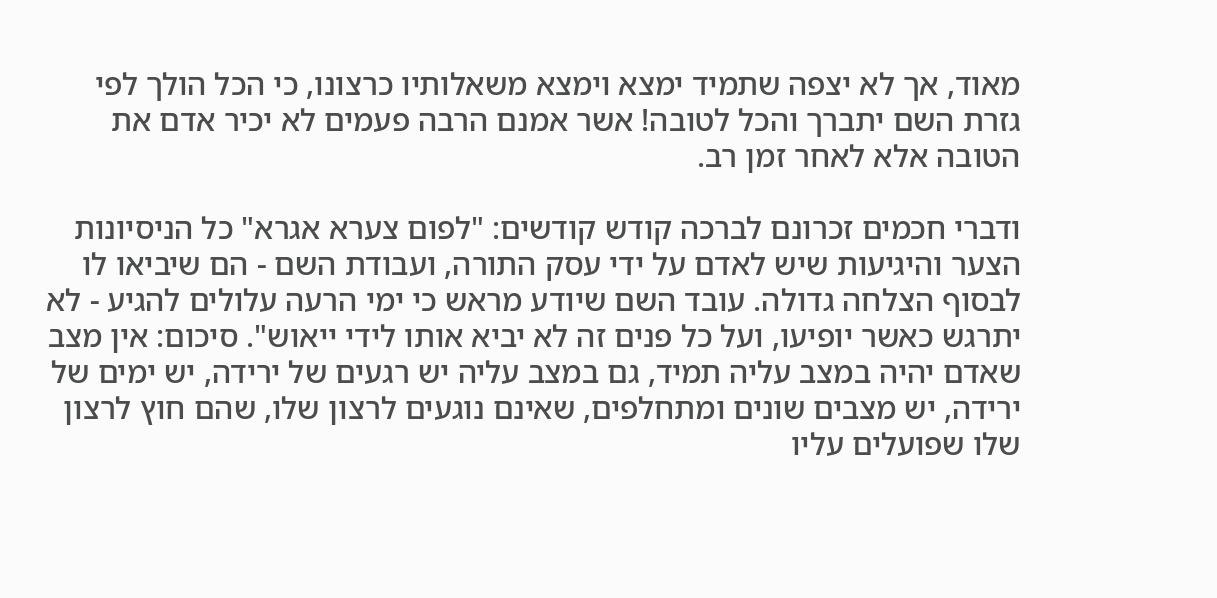מאוד, אך לא יצפה שתמיד ימצא וימצא משאלותיו כרצונו, כי הכל הולך לפי גזרת השם יתברך והכל לטובה! אשר אמנם הרבה פעמים לא יכיר אדם את הטובה אלא לאחר זמן רב.

ודברי חכמים זכרונם לברכה קודש קודשים: "לפום צערא אגרא" כל הניסיונות הצער והיגיעות שיש לאדם על ידי עסק התורה, ועבודת השם - הם שיביאו לו לבסוף הצלחה גדולה. עובד השם שיודע מראש כי ימי הרעה עלולים להגיע - לא יתרגש כאשר יופיעו, ועל כל פנים זה לא יביא אותו לידי ייאוש". סיכום: אין מצב שאדם יהיה במצב עליה תמיד, גם במצב עליה יש רגעים של ירידה, יש ימים של ירידה, יש מצבים שונים ומתחלפים, שאינם נוגעים לרצון שלו, שהם חוץ לרצון שלו שפועלים עליו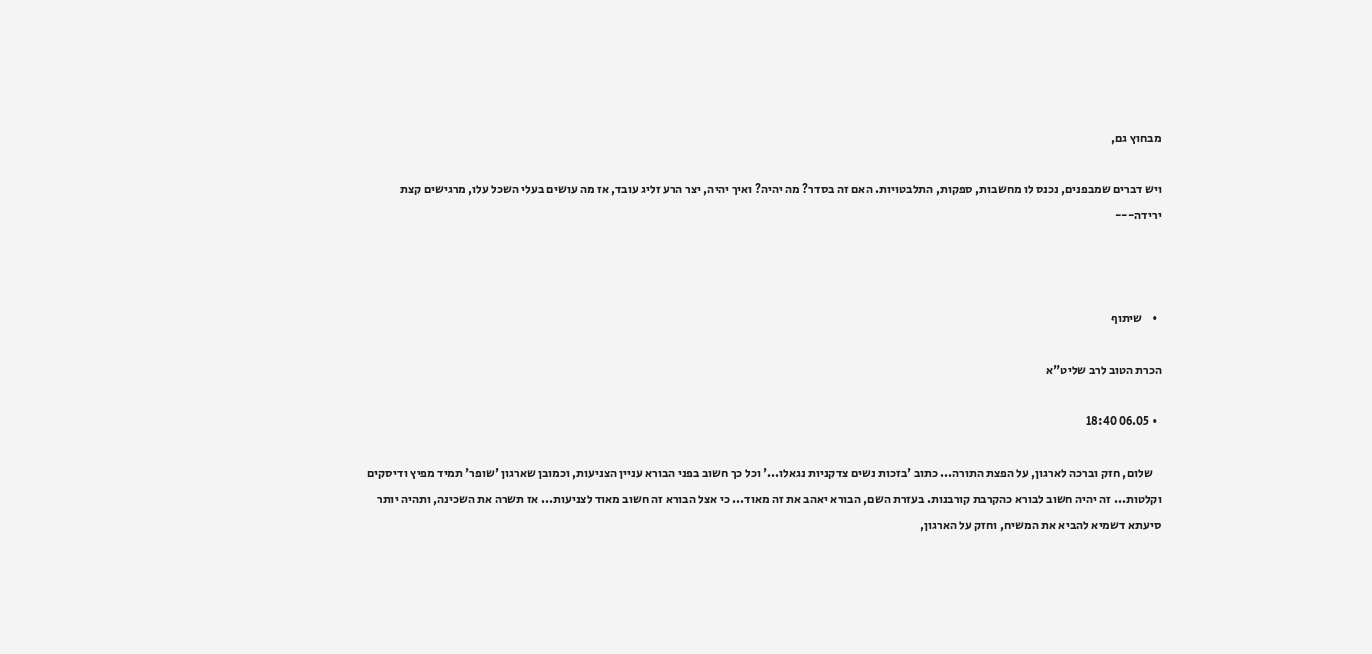מבחוץ גם,

ויש דברים שמבפנים, נכנס לו מחשבות, ספקות, התלבטויות. האם זה בסדר? מה יהיה? ואיך יהיה, יצר הרע זליג עובד, אז מה עושים בעלי השכל עלו, מרגישים קצת ירידה---



  •    שיתוף

הכרת הטוב לרב שליט"א

  • 06.05 18:40

    שלום, חזק וברכה לארגון, על הפצת התורה... כתוב 'בזכות נשים צדקניות נגאלו...' וכל כך חשוב בפני הבורא עניין הצניעות, וכמובן שארגון 'שופר' תמיד מפיץ ודיסקים וקלטות... זה יהיה חשוב לבורא כהקרבת קורבנות. בעזרת השם, הבורא יאהב את זה מאוד... כי אצל הבורא זה חשוב מאוד לצניעות... אז תשרה את השכינה, ותהיה יותר סיעתא דשמיא להביא את המשיח, וחזק על הארגון,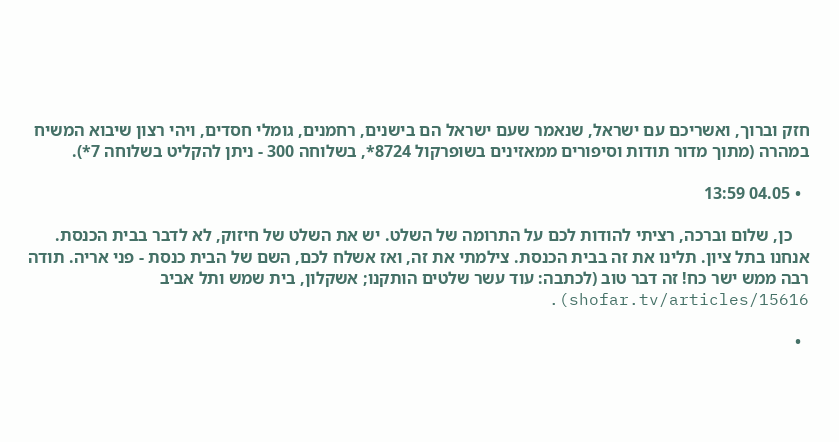חזק וברוך, ואשריכם עם ישראל, שנאמר שעם ישראל הם בישנים, רחמנים, גומלי חסדים, ויהי רצון שיבוא המשיח במהרה (מתוך מדור תודות וסיפורים ממאזינים בשופרקול 8724*, בשלוחה 300 - ניתן להקליט בשלוחה 7*).

  • 04.05 13:59

    כן, שלום וברכה, רציתי להודות לכם על התרומה של השלט. יש את השלט של חיזוק, לא לדבר בבית הכנסת. אנחנו בתל ציון. תלינו את זה בבית הכנסת. צילמתי את זה, ואז אשלח לכם, השם של הבית כנסת - פני אריה. תודה רבה ממש ישר כח! זה דבר טוב (לכתבה: עוד עשר שלטים הותקנו; אשקלון, בית שמש ותל אביב shofar.tv/articles/15616).

  •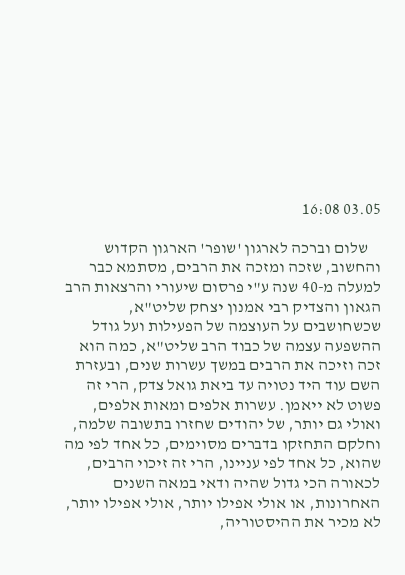03.05 16:08

    שלום וברכה לארגון 'שופר' הארגון הקדוש והחשוב, שזכה ומזכה את הרבים, מסתמא כבר למעלה מ-40 שנה ע"י פרסום שיעורי והרצאות הרב הגאון והצדיק רבי אמנון יצחק שליט"א, שכשחושבים על העוצמה של הפעילות ועל גודל ההשפעה עצמה של כבוד הרב שליט"א, כמה הוא זכה וזיכה את הרבים במשך עשרות שנים, ובעזרת השם עוד היד נטויה עד ביאת גואל צדק, הרי זה פשוט לא ייאמן. עשרות אלפים ומאות אלפים, ואולי גם יותר, של יהודים שחזרו בתשובה שלמה, וחלקם התחזקו בדברים מסוימים, כל אחד לפי מה שהוא, כל אחד לפי עניינו, הרי זה זיכוי הרבים, לכאורה הכי גדול שהיה ודאי במאה השנים האחרונות, או אולי אפילו יותר, אולי אפילו יותר, לא מכיר את ההיסטוריה,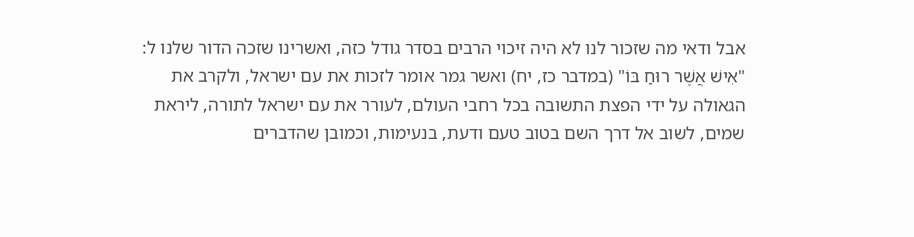אבל ודאי מה שזכור לנו לא היה זיכוי הרבים בסדר גודל כזה, ואשרינו שזכה הדור שלנו ל: "אִישׁ אֲשֶׁר רוּחַ בּוֹ" (במדבר כז, יח) ואשר גמר אומר לזכות את עם ישראל, ולקרב את הגאולה על ידי הפצת התשובה בכל רחבי העולם, לעורר את עם ישראל לתורה, ליראת שמים, לשוב אל דרך השם בטוב טעם ודעת, בנעימות, וכמובן שהדברים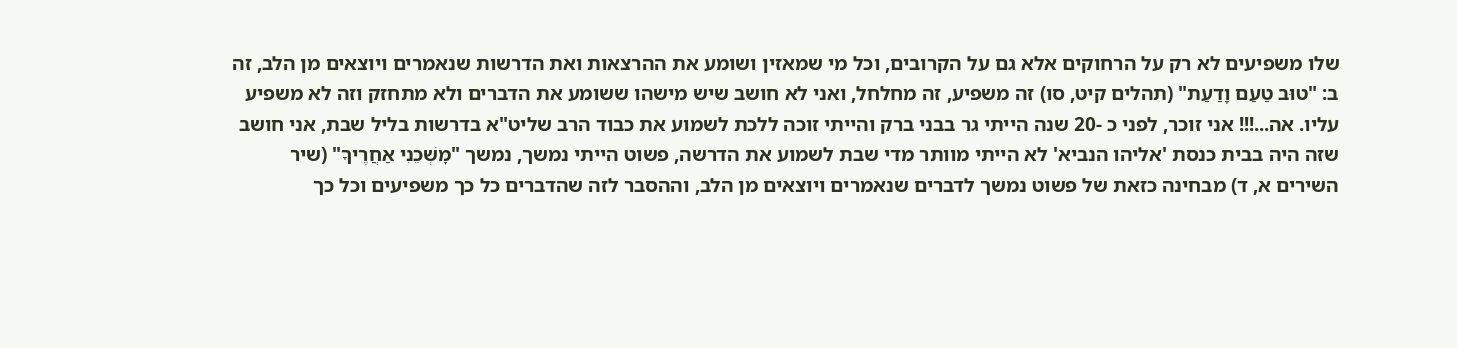שלו משפיעים לא רק על הרחוקים אלא גם על הקרובים, וכל מי שמאזין ושומע את ההרצאות ואת הדרשות שנאמרים ויוצאים מן הלב, זה ב: "טוּב טַעַם וָדַעַת" (תהלים קיט, סו) זה משפיע, זה מחלחל, ואני לא חושב שיש מישהו ששומע את הדברים ולא מתחזק וזה לא משפיע עליו. אה...!!! אני זוכר, לפני כ -20 שנה הייתי גר בבני ברק והייתי זוכה ללכת לשמוע את כבוד הרב שליט"א בדרשות בליל שבת, אני חושב שזה היה בבית כנסת 'אליהו הנביא' לא הייתי מוותר מדי שבת לשמוע את הדרשה, פשוט הייתי נמשך, נמשך "מׇשְׁכֵנִי אַחֲרֶיךָ" (שיר השירים א, ד) מבחינה כזאת של פשוט נמשך לדברים שנאמרים ויוצאים מן הלב, וההסבר לזה שהדברים כל כך משפיעים וכל כך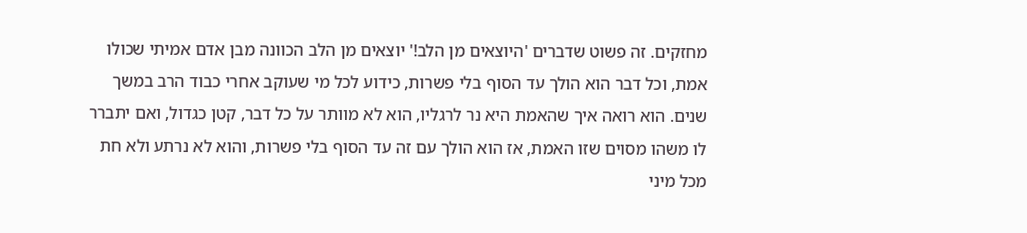מחזקים. זה פשוט שדברים 'היוצאים מן הלב!' יוצאים מן הלב הכוונה מבן אדם אמיתי שכולו אמת, וכל דבר הוא הולך עד הסוף בלי פשרות, כידוע לכל מי שעוקב אחרי כבוד הרב במשך שנים. הוא רואה איך שהאמת היא נר לרגליו, הוא לא מוותר על כל דבר, קטן כגדול, ואם יתברר לו משהו מסוים שזו האמת, אז הוא הולך עם זה עד הסוף בלי פשרות, והוא לא נרתע ולא חת מכל מיני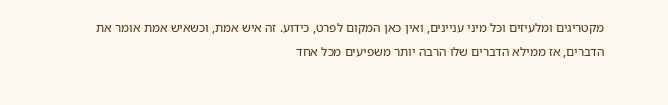מקטריגים ומלעיזים וכל מיני עניינים, ואין כאן המקום לפרט, כידוע. זה איש אמת, וכשאיש אמת אומר את הדברים, אז ממילא הדברים שלו הרבה יותר משפיעים מכל אחד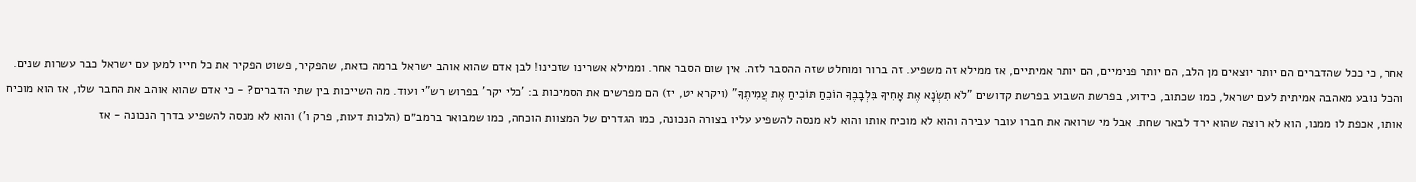אחר, כי ככל שהדברים הם יותר יוצאים מן הלב, הם יותר פנימיים, הם יותר אמיתיים, אז ממילא זה משפיע. זה ברור ומוחלט שזה ההסבר לזה. אין שום הסבר אחר. וממילא אשרינו שזכינו! לבן אדם שהוא אוהב ישראל ברמה כזאת, שהפקיר, פשוט הפקיר את כל חייו למען עם ישראל כבר עשרות שנים. והכל נובע מאהבה אמיתית לעם ישראל, כמו שכתוב, כידוע, בפרשת השבוע בפרשת קדושים "לֹא תִשְׂנָא אֶת אָחִיךָ בִּלְבָבֶךָ הוֹכֵחַ תּוֹכִיחַ אֶת עֲמִיתֶךָ" (ויקרא יט, יז) הם מפרשים את הסמיכות ב: 'כלי יקר' בפרוש רש"י ועוד. מה השייכות בין שתי הדברים? - כי אדם שהוא אוהב את החבר שלו, אז הוא מוכיח אותו, אכפת לו ממנו, הוא לא רוצה שהוא ירד לבאר שחת. אבל מי שרואה את חברו עובר עבירה והוא לא מוכיח אותו והוא לא מנסה להשפיע עליו בצורה הנכונה, כמו הגדרים של המצוות הוכחה, כמו שמבואר ברמב״ם (הלכות דעות, פרק ו') והוא לא מנסה להשפיע בדרך הנכונה - אז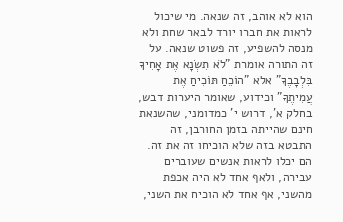הוא לא אוהב, זה שנאה. מי שיכול לראות את חברו יורד לבאר שחת ולא מנסה להשפיע, זה פשוט שנאה. על זה התורה אומרת "לֹא תִשְׂנָא אֶת אָחִיךָ בִּלְבָבֶךָ" אלא "הוֹכֵחַ תּוֹכִיחַ אֶת עֲמִיתֶךָ" וכידוע, שאומר היערות דבש, בחלק א', דרוש י' כמדומני, שהשנאת חינם שהייתה בזמן החורבן, זה התבטא בזה שלא הוכיחו זה את זה. הם יכלו לראות אנשים שעוברים עבירה, ולאף אחד לא היה אכפת מהשני, אף אחד לא הוכיח את השני,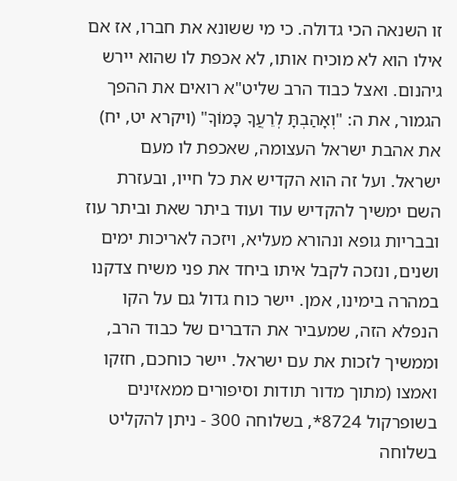זו השנאה הכי גדולה. כי מי ששונא את חברו, אז אם אילו הוא לא מוכיח אותו, לא אכפת לו שהוא יירש גיהנום. ואצל כבוד הרב שליט"א רואים את ההפך הגמור, את ה: "וְאָהַבְתָּ לְרֵעֲךָ כָּמוֹךָ" (ויקרא יט, יח) את אהבת ישראל העצומה, שאכפת לו מעם ישראל. ועל זה הוא הקדיש את כל חייו, ובעזרת השם ימשיך להקדיש עוד ועוד ביתר שאת וביתר עוז ובבריות גופא ונהורא מעליא, ויזכה לאריכות ימים ושנים, ונזכה לקבל איתו ביחד את פני משיח צדקנו במהרה בימינו, אמן. יישר כוח גדול גם על הקו הנפלא הזה, שמעביר את הדברים של כבוד הרב, וממשיך לזכות את עם ישראל. יישר כוחכם, חזקו ואמצו (מתוך מדור תודות וסיפורים ממאזינים בשופרקול 8724*, בשלוחה 300 - ניתן להקליט בשלוחה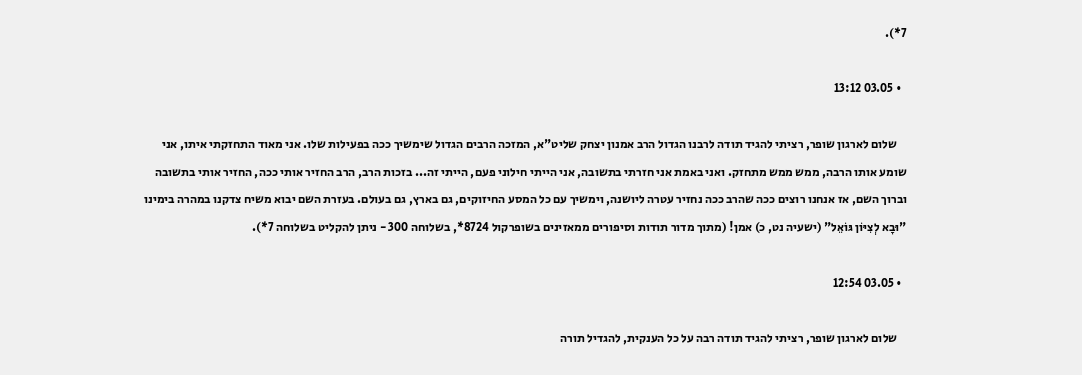7*).

  • 03.05 13:12

    שלום לארגון שופר, רציתי להגיד תודה לרבנו הגדול הרב אמנון יצחק שליט"א, המזכה הרבים הגדול שימשיך ככה בפעילות שלו. אני מאוד התחזקתי איתו, אני שומע אותו הרבה, ממש ממש מתחזק. ואני באמת אני חזרתי בתשובה, אני הייתי חילוני פעם, הייתי זה... בזכות הרב, הרב החזיר אותי ככה, החזיר אותי בתשובה וברוך השם, אז אנחנו רוצים ככה שהרב ככה נחזיר עטרה ליושנה, וימשיך עם כל המסע החיזוקים, גם בארץ, גם בעולם. בעזרת השם יבוא משיח צדקנו במהרה בימינו "וּבָא לְצִיּוֹן גּוֹאֵל" (ישעיה נט, כ) אמן! (מתוך מדור תודות וסיפורים ממאזינים בשופרקול 8724*, בשלוחה 300 - ניתן להקליט בשלוחה 7*).

  • 03.05 12:54

    שלום לארגון שופר, רציתי להגיד תודה רבה על כל הענקית, להגדיל תורה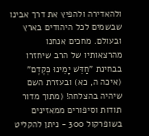ולהאדירה ולהפיץ את דרך אבינו שבשמים לכל היהודים בארץ ובעולם. מחכים אנחנו מהרצאותיו של הרב שיחזרו בבחינת "חַדֵּשׁ יָמֵינוּ כְּקֶדֶם" (איכה ה, כא) ובעזרת השם שיהיה בהצלחה! (מתוך מדור תודות וסיפורים ממאזינים בשופרקול 300 - ניתן להקליט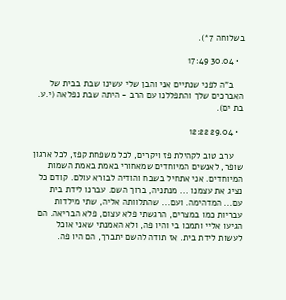בשלוחה 7*).

  • 30.04 17:49

    ב"ה לפני שנתיים אני והבן שלי עשינו שבת בבית של האברכים שלך והתפללנו עם הרב - היתה שבת נפלאה (י.ע. בת ים).

  • 29.04 12:22

    ערב טוב לקהילת פז ויקרים, לכל משפחת קפז, לכל ארגון שופר, לאנשים המיוחדים שמאחורי באמת באמת השמות המיוחדים. אני אתחיל בשבח והודיה לבורא עולם. קודם כל נציג את עצמנו ... מנתניה, ברוך השם. עברנו לידת בית עם... המדהימה. ועם... שהתלוותה אליה, שתי מילדות עבריות כמו במצרים, הרגשתי פלא עצום, פלא הבריאה. הם הגיעו אליי ותמכו בי והיו פה, ולא האמנתי שאני אוכל לעשות לידת בית. אז תודה להשם יתברך, הם היו פה.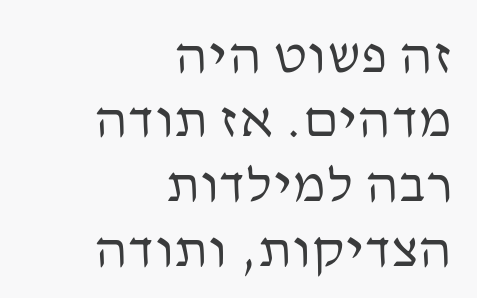זה פשוט היה מדהים. אז תודה רבה למילדות הצדיקות, ותודה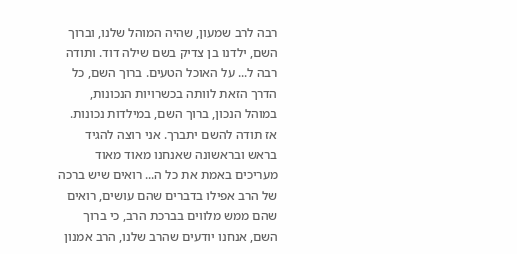רבה לרב שמעון, שהיה המוהל שלנו, וברוך השם, ילדנו בן צדיק בשם שילה דוד. ותודה רבה ל... על האוכל הטעים. ברוך השם, כל הדרך הזאת לוותה בכשרויות הנכונות, במוהל הנכון, ברוך השם, במילדות נכונות. אז תודה להשם יתברך. אני רוצה להגיד בראש ובראשונה שאנחנו מאוד מאוד מעריכים באמת את כל ה... רואים שיש ברכה של הרב אפילו בדברים שהם עושים, רואים שהם ממש מלווים בברכת הרב, כי ברוך השם, אנחנו יודעים שהרב שלנו, הרב אמנון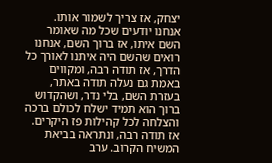יצחק, אז צריך לשמור אותו. אנחנו יודעים שכל מה שאומר השם איתו, אז ברוך השם, אנחנו רואים שהשם היה איתנו לאורך כל הדרך, אז תודה רבה, ומקווים באמת גם נעלה תודה באתר, בעזרת השם, בלי נדר, ושהקדוש ברוך הוא תמיד ישלח לכולם ברכה והצלחה לכל קהילות פז היקרים. אז תודה רבה, ונתראה בביאת המשיח הקרוב. ערב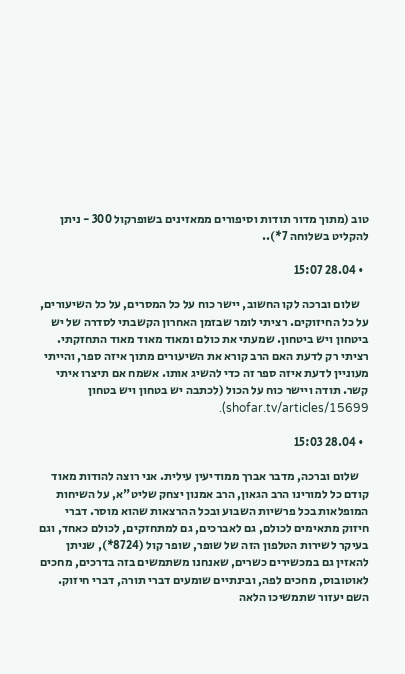טוב (מתוך מדור תודות וסיפורים ממאזינים בשופרקול 300 - ניתן להקליט בשלוחה 7*)..

  • 28.04 15:07

    שלום וברכה לקו החשוב, יישר כוח על כל המסרים, על כל השיעורים, על כל החיזוקים. רציתי לומר שבזמן האחרון הקשבתי לסדרה של יש ביטחון ויש ביטחון. שמעתי את כולם ומאוד מאוד מאוד התחזקתי. רציתי רק לדעת האם הרב קורא את השיעורים מתוך איזה ספר, והייתי מעוניין לדעת איזה ספר זה כדי להשיג אותו. אשמח אם תיצרו איתי קשר. תודה ויישר כוח על הכול (לכתבה יש בטחון ויש בטחון shofar.tv/articles/15699).

  • 28.04 15:03

    שלום וברכה, מדבר אברך ממודיעין עילית. אני רוצה להודות מאוד קודם כל למורינו הרב הגאון, הרב אמנון יצחק שליט"א, על השיחות המופלאות בכל פרשיות השבוע ובכל ההרצאות שהוא מוסר. דברי חיזוק מתאימים לכולם, גם לאברכים, גם למתחזקים, לכולם כאחד, וגם בעיקר לשירות הטלפון הזה של שופר, שופר קול (8724*), שניתן להאזין גם במכשירים כשרים, שאנחנו משתמשים בזה בדרכים, מחכים לאוטובוס, מחכים לפה, ובינתיים שומעים דברי תורה, דברי חיזוק. השם יעזור שתמשיכו הלאה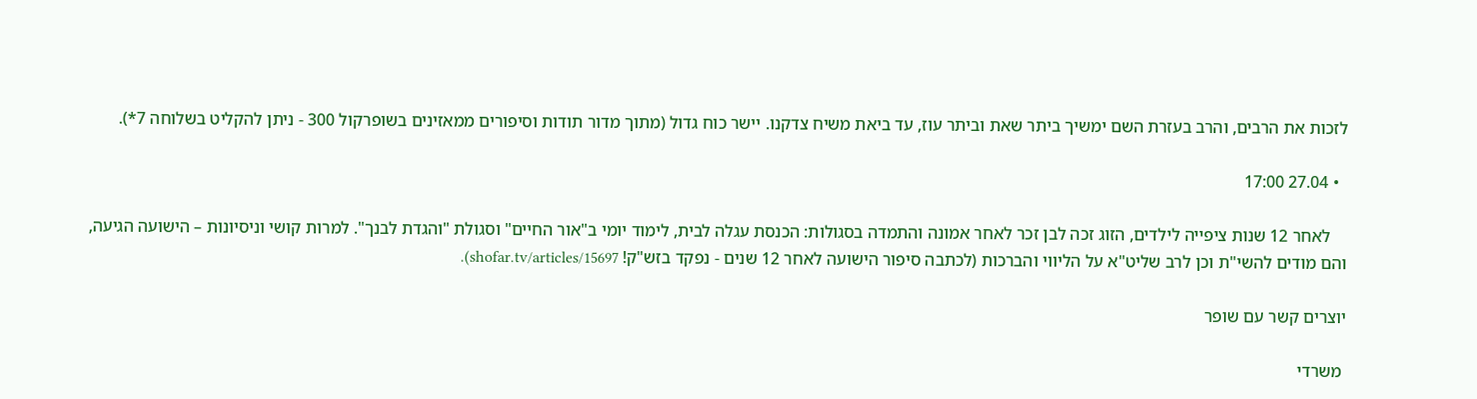לזכות את הרבים, והרב בעזרת השם ימשיך ביתר שאת וביתר עוז, עד ביאת משיח צדקנו. יישר כוח גדול (מתוך מדור תודות וסיפורים ממאזינים בשופרקול 300 - ניתן להקליט בשלוחה 7*).

  • 27.04 17:00

    לאחר 12 שנות ציפייה לילדים, הזוג זכה לבן זכר לאחר אמונה והתמדה בסגולות: הכנסת עגלה לבית, לימוד יומי ב"אור החיים" וסגולת "והגדת לבנך". למרות קושי וניסיונות – הישועה הגיעה, והם מודים להשי"ת וכן לרב שליט"א על הליווי והברכות (לכתבה סיפור הישועה לאחר 12 שנים - נפקד בזש"ק! shofar.tv/articles/15697).

יוצרים קשר עם שופר

 משרדי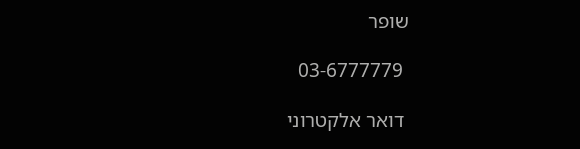שופר

 03-6777779

 דואר אלקטרוני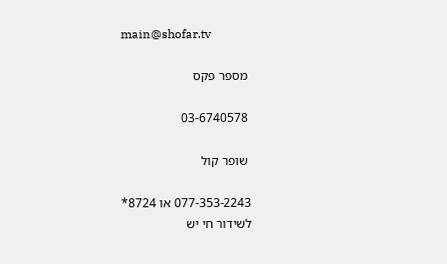main@shofar.tv

 מספר פקס

 03-6740578

 שופר קול

077-353-2243 או 8724*
לשידור חי יש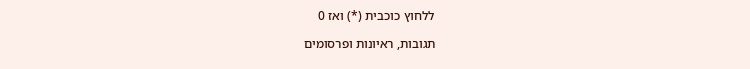ללחוץ כוכבית (*) ואז 0

תגובות, ראיונות ופרסומים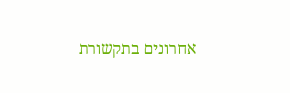אחרונים בתקשורת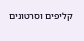קליפים וסרטונים